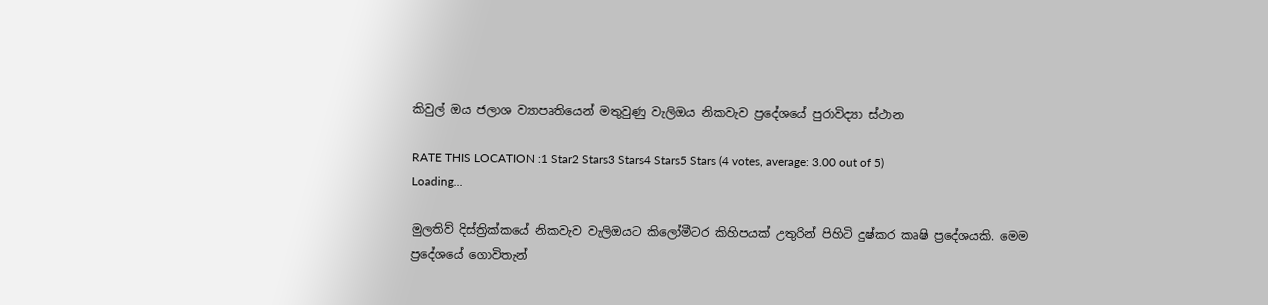කිවුල් ඔය ජලාශ ව්‍යාපෘතියෙන් මතුවුණු වැලිඔය නිකවැව ප්‍රදේශයේ පුරාවිද්‍යා ස්ථාන

RATE THIS LOCATION :1 Star2 Stars3 Stars4 Stars5 Stars (4 votes, average: 3.00 out of 5)
Loading...

මුලතිව් දිස්ත්‍රික්කයේ නිකවැව වැලිඔයට කිලෝමීටර කිහිපයක් උතුරින් පිහිටි දුෂ්කර කෘෂි ප්‍රදේශයකි. මෙම ප්‍රදේශයේ ගොවිතැන්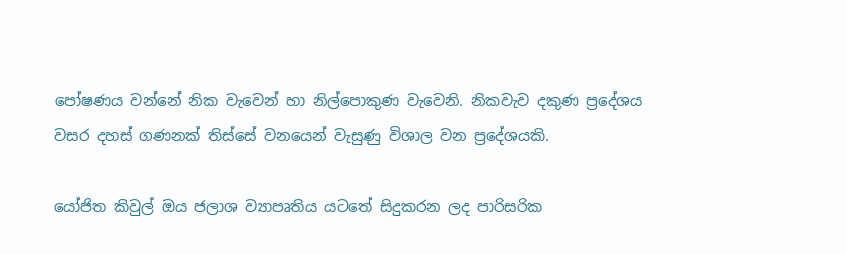පෝෂණය වන්නේ නික වැවෙන් හා නිල්පොකුණ වැවෙනි. නිකවැව දකුණ ප්‍රදේශය වසර දහස් ගණනක් තිස්සේ වනයෙන් වැසුණු විශාල වන ප්‍රදේශයකි.

යෝජිත කිවුල් ඔය ජලාශ ව්‍යාපෘතිය යටතේ සිදුකරන ලද පාරිසරික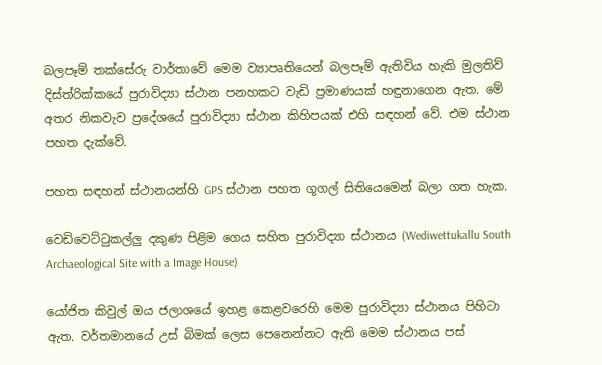බලපෑම් තක්සේරු වාර්තාවේ මෙම ව්‍යාපෘතියෙන් බලපෑම් ඇතිවිය හැකි මුලතිව් දිස්ත්රික්කයේ පුරාවිද්‍යා ස්ථාන පනහකට වැඩි ප්‍රමාණයක් හඳුනාගෙන ඇත. මේ අතර නිකවැව ප්‍රදේශයේ පුරාවිද්‍යා ස්ථාන කිහිපයක් එහි සඳහන් වේ. එම ස්ථාන පහත දැක්වේ.

පහත සඳහන් ස්ථානයන්හි GPS ස්ථාන පහත ගූගල් සිතියෙමෙන් බලා ගත හැක.

වෙඩිවෙට්ටුකල්ලු දකුණ පිළිම ගෙය සහිත පුරාවිද්‍යා ස්ථානය (Wediwettukallu South Archaeological Site with a Image House)

යෝජිත කිවුල් ඔය ජලාශයේ ඉහළ කෙළවරෙහි මෙම පුරාවිද්‍යා ස්ථානය පිහිටා ඇත. වර්තමානයේ උස් බිමක් ලෙස පෙනෙන්නට ඇති මෙම ස්ථානය පස්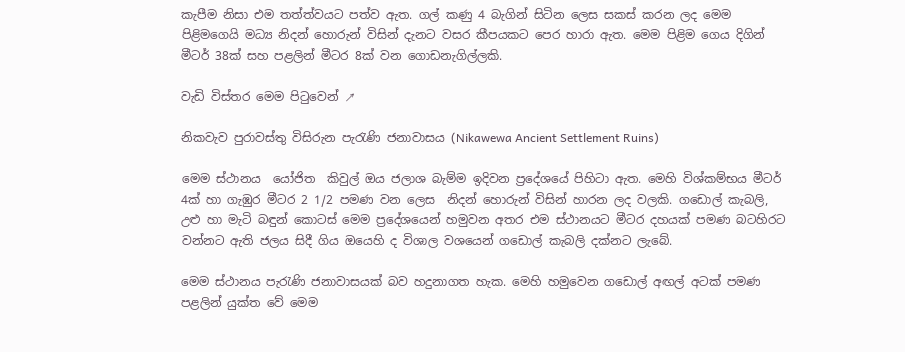කැපීම නිසා එම තත්ත්වයට පත්ව ඇත. ගල් කණු 4 බැගින් සිටින ලෙස සකස් කරන ලද මෙම පිළිමගෙයි මධ්‍ය නිදන් හොරුන් විසින් දැනට වසර කීපයකට පෙර හාරා ඇත. මෙම පිළිම ගෙය දිගින් මීටර් 38ක් සහ පළලින් මීටර 8ක් වන ගොඩනැගිල්ලකි.

වැඩි විස්තර මෙම පිටුවෙන් ↗

නිකවැව පුරාවස්තු විසිරුන පැරැණි ජනාවාසය (Nikawewa Ancient Settlement Ruins)

මෙම ස්ථානය  යෝජිත  කිවුල් ඔය ජලාශ බැම්ම ඉදිවන ප්‍රදේශයේ පිහිටා ඇත. මෙහි විශ්කම්භය මීටර් 4ක් හා ගැඹුර මීටර 2 1/2 පමණ වන ලෙස  නිදන් හොරුන් විසින් හාරන ලද වලකි. ගඩොල් කැබලි, උළු හා මැටි බඳුන් කොටස් මෙම ප්‍රදේශයෙන් හමුවන අතර එම ස්ථානයට මීටර දහයක් පමණ බටහිරට වන්නට ඇති ජලය සිදී ගිය ඔයෙහි ද විශාල වශයෙන් ගඩොල් කැබලි දක්නට ලැබේ.

මෙම ස්ථානය පැරැණි ජනාවාසයක් බව හදුනාගත හැක. මෙහි හමුවෙන ගඩොල් අඟල් අටක් පමණ පළලින් යුක්ත වේ මෙම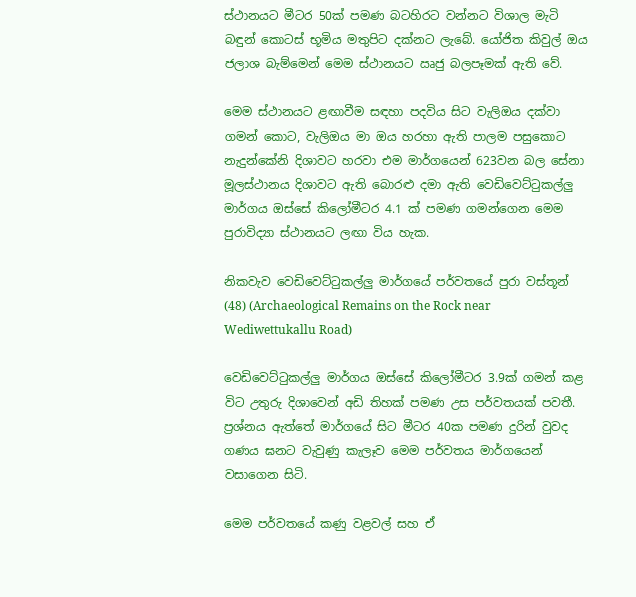ස්ථානයට මීටර 50ක් පමණ බටහිරට වන්නට විශාල මැටි බඳුන් කොටස් භූමිය මතුපිට දක්නට ලැබේ. යෝජිත කිවුල් ඔය ජලාශ බැම්මෙන් මෙම ස්ථානයට ඍජු බලපෑමක් ඇති වේ.

මෙම ස්ථානයට ළඟාවීම සඳහා පදවිය සිට වැලිඔය දක්වා ගමන් කොට, වැලිඔය මා ඔය හරහා ඇති පාලම පසුකොට නැදුන්කේනි දිශාවට හරවා එම මාර්ගයෙන් 623වන බල සේනා මූලස්ථානය දිශාවට ඇති බොරළු දමා ඇති වෙඩිවෙට්ටුකල්ලු මාර්ගය ඔස්සේ කිලෝමීටර 4.1 ක් පමණ ගමන්ගෙන මෙම පුරාවිද්‍යා ස්ථානයට ලඟා විය හැක.

නිකවැව වෙඩිවෙට්ටුකල්ලු මාර්ගයේ පර්වතයේ පුරා වස්තූන් (48) (Archaeological Remains on the Rock near Wediwettukallu Road)

වෙඩිවෙට්ටුකල්ලු මාර්ගය ඔස්සේ කිලෝමීටර 3.9ක් ගමන් කළ විට උතුරු දිශාවෙන් අඩි තිහක් පමණ උස පර්වතයක් පවතී. ප්‍රශ්නය ඇත්තේ මාර්ගයේ සිට මීටර 40ක පමණ දුරින් වුවද ගණය ඝනට වැවුණු කැලෑව මෙම පර්වතය මාර්ගයෙන් වසාගෙන සිටි.

මෙම පර්වතයේ කණු වළවල් සහ ඒ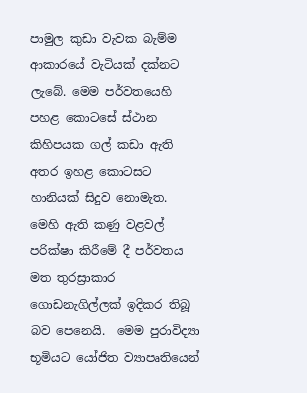පාමුල කුඩා වැවක බැම්ම ආකාරයේ වැටියක් දක්නට ලැබේ. මෙම පර්වතයෙහි පහළ කොටසේ ස්ථාන කිහිපයක ගල් කඩා ඇති අතර ඉහළ කොටසට හානියක් සිදුව නොමැත. මෙහි ඇති කණු වළවල් පරික්ෂා කිරීමේ දී පර්වතය මත තුරස්‍රාකාර ගොඩනැගිල්ලක් ඉදිකර තිබූ බව පෙනෙයි.  මෙම පුරාවිද්‍යා භූමියට යෝජිත ව්‍යාපෘතියෙන්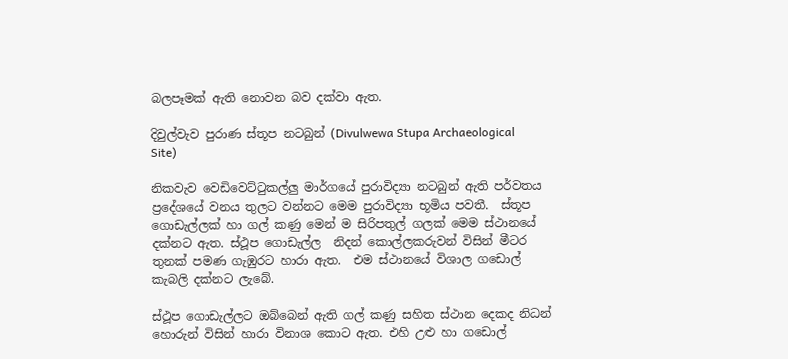බලපෑමක් ඇති නොවන බව දක්වා ඇත.

දිවුල්වැව පුරාණ ස්තූප නටබුන් (Divulwewa Stupa Archaeological Site)

නිකවැව වෙඩිවෙට්ටුකල්ලු මාර්ගයේ පුරාවිද්‍යා නටබුන් ඇති පර්වතය  ප්‍රදේශයේ වනය තුලට වන්නට මෙම පුරාවිද්‍යා භූමිය පවතී.  ස්තූප ගොඩැල්ලක් හා ගල් කණු මෙන් ම සිරිපතුල් ගලක් මෙම ස්ථානයේ දක්නට ඇත. ස්ථූප ගොඩැල්ල  නිදන් කොල්ලකරුවන් විසින් මීටර තුනක් පමණ ගැඹුරට හාරා ඇත.  එම ස්ථානයේ විශාල ගඩොල් කැබලි දක්නට ලැබේ.

ස්ථූප ගොඩැල්ලට ඔබ්බෙන් ඇති ගල් කණු සහිත ස්ථාන දෙකද නිධන් හොරුන් විසින් හාරා විනාශ කොට ඇත. එහි උළු හා ගඩොල්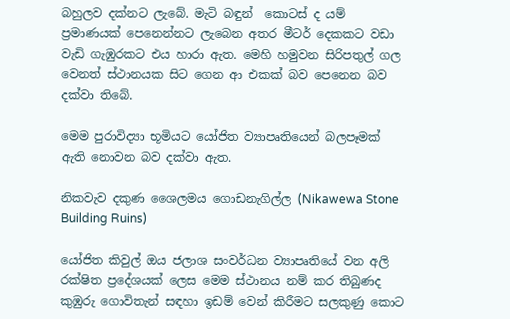බහුලව දක්නට ලැබේ. මැටි බඳුන්  කොටස් ද යම් ප්‍රමාණයක් පෙනෙන්නට ලැබෙන අතර මීටර් දෙකකට වඩා වැඩි ගැඹුරකට එය හාරා ඇත. මෙහි හමුවන සිරිපතුල් ගල වෙනත් ස්ථානයක සිට ගෙන ආ එකක් බව පෙනෙන බව දක්වා තිබේ.

මෙම පුරාවිද්‍යා භූමියට යෝජිත ව්‍යාපෘතියෙන් බලපෑමක් ඇති නොවන බව දක්වා ඇත.

නිකවැව දකුණ ශෛලමය ගොඩනැගිල්ල (Nikawewa Stone Building Ruins)

යෝජිත කිවුල් ඔය ජලාශ සංවර්ධන ව්‍යාපෘතියේ වන අලි රක්ෂිත ප්‍රදේශයක් ලෙස මෙම ස්ථානය නම් කර තිබුණද කුඹුරු ගොවිතැන් සඳහා ඉඩම් වෙන් කිරීමට සලකුණු කොට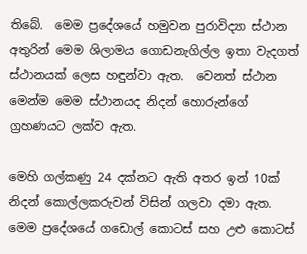තිබේ.  මෙම ප්‍රදේශයේ හමුවන පුරාවිද්‍යා ස්ථාන අතුරින් මෙම ශිලාමය ගොඩනැගිල්ල ඉතා වැදගත් ස්ථානයක් ලෙස හඳුන්වා ඇත.  වෙනත් ස්ථාන මෙන්ම මෙම ස්ථානයද නිදන් හොරුන්ගේ ග්‍රහණයට ලක්ව ඇත.

මෙහි ගල්කණු 24 දක්නට ඇති අතර ඉන් 10ක් නිදන් කොල්ලකරුවන් විසින් ගලවා දමා ඇත. මෙම ප්‍රදේශයේ ගඩොල් කොටස් සහ උළු කොටස්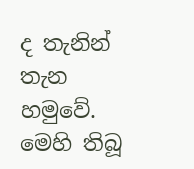ද තැනින් තැන හමුවේ.  මෙහි තිබූ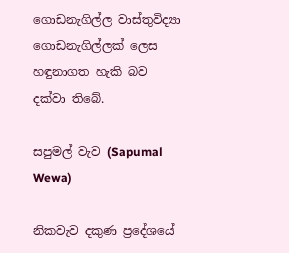ගොඩනැගිල්ල වාස්තුවිද්‍යා ගොඩනැගිල්ලක් ලෙස හඳුනාගත හැකි බව දක්වා තිබේ.

සපුමල් වැව (Sapumal Wewa)

නිකවැව දකුණ ප්‍රදේශයේ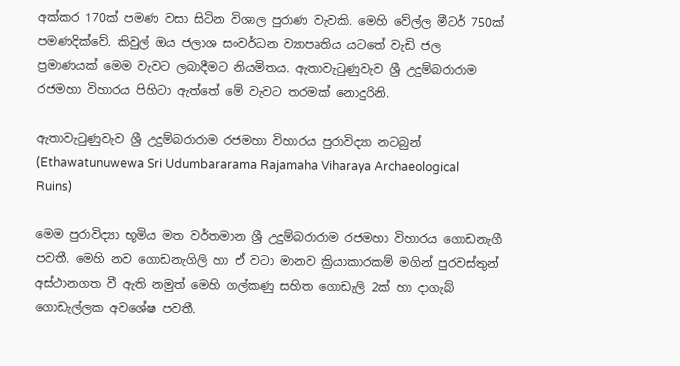අක්කර 170ක් පමණ වසා සිටින විශාල පුරාණ වැවකි. මෙහි වේල්ල මීටර් 750ක් පමණදික්වේ. කිවුල් ඔය ජලාශ සංවර්ධන ව්‍යාපෘතිය යටතේ වැඩි ජල ප්‍රමාණයක් මෙම වැවට ලබාදීමට නියමිතය. ඇතාවැටුණුවැව ශ්‍රී උදුම්බරාරාම රජමහා විහාරය පිහිටා ඇත්තේ මේ වැවට තරමක් නොදුරිනි.

ඇතාවැටුණුවැව ශ්‍රී උදුම්බරාරාම රජමහා විහාරය පුරාවිද්‍යා නටබුන් (Ethawatunuwewa Sri Udumbararama Rajamaha Viharaya Archaeological Ruins)

මෙම පුරාවිද්‍යා භූමිය මත වර්තමාන ශ්‍රී උදුම්බරාරාම රජමහා විහාරය ගොඩනැගී පවතී. මෙහි නව ගොඩනැගිලි හා ඒ වටා මානව ක්‍රියාකාරකම් මගින් පුරවස්තුන් අස්ථානගත වී ඇති නමුත් මෙහි ගල්කණු සහිත ගොඩැලි 2ක් හා දාගැබ් ගොඩැල්ලක අවශේෂ පවතී.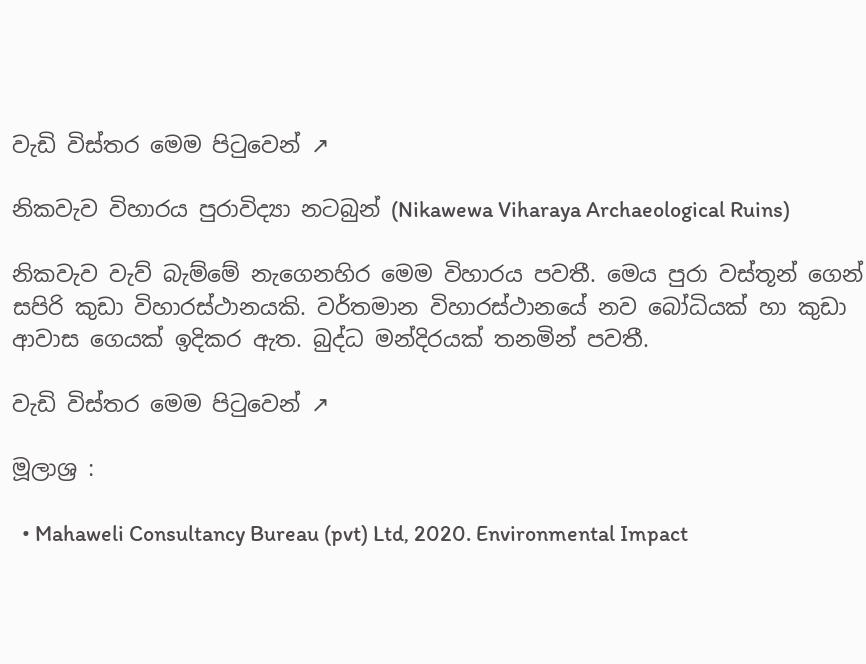වැඩි විස්තර මෙම පිටුවෙන් ↗

නිකවැව විහාරය පුරාවිද්‍යා නටබුන් (Nikawewa Viharaya Archaeological Ruins)

නිකවැව වැව් බැම්මේ නැගෙනහිර මෙම විහාරය පවතී. මෙය පුරා වස්තූන් ගෙන් සපිරි කුඩා විහාරස්ථානයකි. වර්තමාන විහාරස්ථානයේ නව බෝධියක් හා කුඩා ආවාස ගෙයක් ඉදිකර ඇත. බුද්ධ මන්දිරයක් තනමින් පවතී.

වැඩි විස්තර මෙම පිටුවෙන් ↗

මූලාශ්‍ර :

  • Mahaweli Consultancy Bureau (pvt) Ltd, 2020. Environmental Impact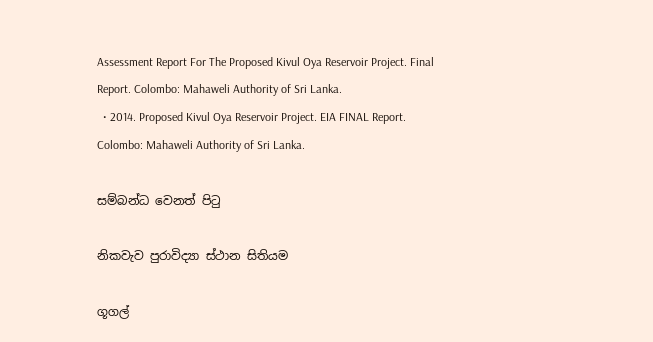Assessment Report For The Proposed Kivul Oya Reservoir Project. Final Report. Colombo: Mahaweli Authority of Sri Lanka.
  • 2014. Proposed Kivul Oya Reservoir Project. EIA FINAL Report. Colombo: Mahaweli Authority of Sri Lanka.

සම්බන්ධ වෙනත් පිටු

නිකවැව පුරාවිද්‍යා ස්ථාන සිතියම

ගූගල්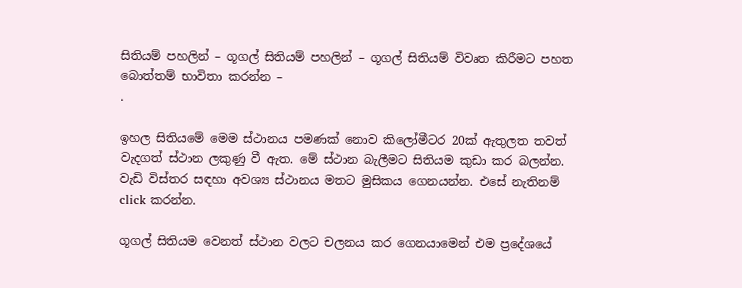සිතියම් පහලින් – ගූගල් සිතියම් පහලින් – ගූගල් සිතියම් විවෘත කිරීමට පහත බොත්තම් භාවිතා කරන්න –
.

ඉහල සිතියමේ මෙම ස්ථානය පමණක් නොව කිලෝමීටර 20ක් ඇතුලත තවත් වැදගත් ස්ථාන ලකුණු වී ඇත. මේ ස්ථාන බැලීමට සිතියම කුඩා කර බලන්න. වැඩි විස්තර සඳහා අවශ්‍ය ස්ථානය මතට මුසිකය ගෙනයන්න. එසේ නැතිනම් click කරන්න.

ගූගල් සිතියම වෙනත් ස්ථාන වලට චලනය කර ගෙනයාමෙන් එම ප්‍රදේශයේ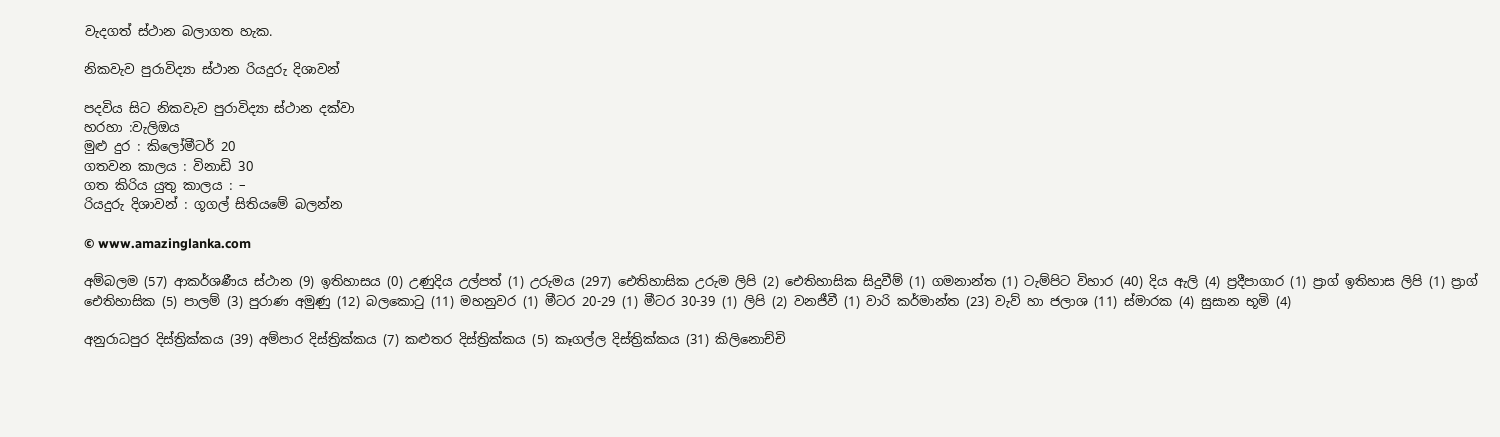වැදගත් ස්ථාන බලාගත හැක.

නිකවැව පුරාවිද්‍යා ස්ථාන රියදුරු දිශාවන්

පදවිය සිට නිකවැව පුරාවිද්‍යා ස්ථාන දක්වා
හරහා :වැලිඔය
මුළු දුර : කිලෝමීටර් 20
ගතවන කාලය : විනාඩි 30
ගත කිරිය යුතු කාලය : –
රියදුරු දිශාවන් : ගූගල් සිතියමේ බලන්න

© www.amazinglanka.com

අම්බලම (57) ආකර්ශණීය ස්ථාන (9) ඉතිහාසය (0) උණුදිය උල්පත් (1) උරුමය (297) ඓතිහාසික උරුම ලිපි (2) ඓතිහාසික සිදුවීම් (1) ගමනාන්ත (1) ටැම්පිට විහාර (40) දිය ඇලි (4) ප්‍රදීපාගාර (1) ප්‍රාග් ඉතිහාස ලිපි (1) ප්‍රාග් ඓතිහාසික (5) පාලම් (3) පුරාණ අමුණු (12) බලකොටු (11) මහනුවර (1) මීටර 20-29 (1) මීටර 30-39 (1) ලිපි (2) වනජීවී (1) වාරි කර්මාන්ත (23) වැව් හා ජලාශ (11) ස්මාරක (4) සුසාන භූමි (4)

අනුරාධපුර දිස්ත්‍රික්කය (39) අම්පාර දිස්ත්‍රික්කය (7) කළුතර දිස්ත්‍රික්කය (5) කෑගල්ල දිස්ත්‍රික්කය (31) කිලිනොච්චි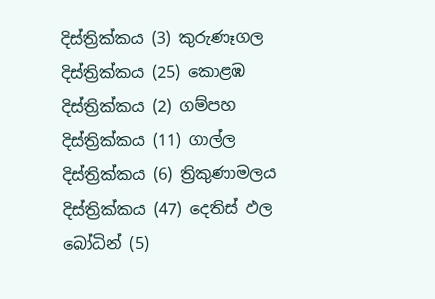දිස්ත්‍රික්කය (3) කුරුණෑගල දිස්ත්‍රික්කය (25) කොළඹ දිස්ත්‍රික්කය (2) ගම්පහ දිස්ත්‍රික්කය (11) ගාල්ල දිස්ත්‍රික්කය (6) ත්‍රිකුණාමලය දිස්ත්‍රික්කය (47) දෙතිස් ඵල බෝධින් (5)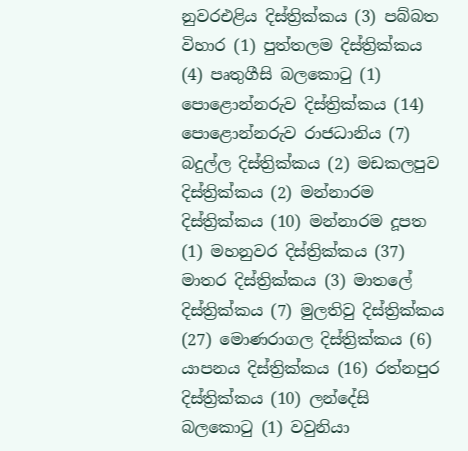නුවරඑළිය දිස්ත්‍රික්කය (3) පබ්බත විහාර (1) පුත්තලම දිස්ත්‍රික්කය (4) පෘතුගීසි බලකොටු (1) පොළොන්නරුව දිස්ත්‍රික්කය (14) පොළොන්නරුව රාජධානිය (7) බදුල්ල දිස්ත්‍රික්කය (2) මඩකලපුව දිස්ත්‍රික්කය (2) මන්නාරම දිස්ත්‍රික්කය (10) මන්නාරම දූපත (1) මහනුවර දිස්ත්‍රික්කය (37) මාතර දිස්ත්‍රික්කය (3) මාතලේ දිස්ත්‍රික්කය (7) මුලතිවු දිස්ත්‍රික්කය (27) මොණරාගල දිස්ත්‍රික්කය (6) යාපනය දිස්ත්‍රික්කය (16) රත්නපුර දිස්ත්‍රික්කය (10) ලන්දේසි බලකොටු (1) වවුනියා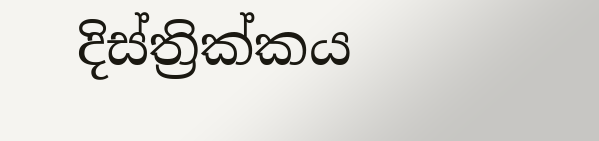දිස්ත්‍රික්කය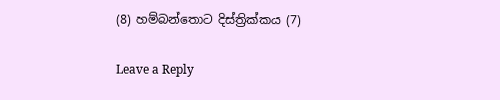(8) හම්බන්තොට දිස්ත්‍රික්කය (7)

Leave a Reply